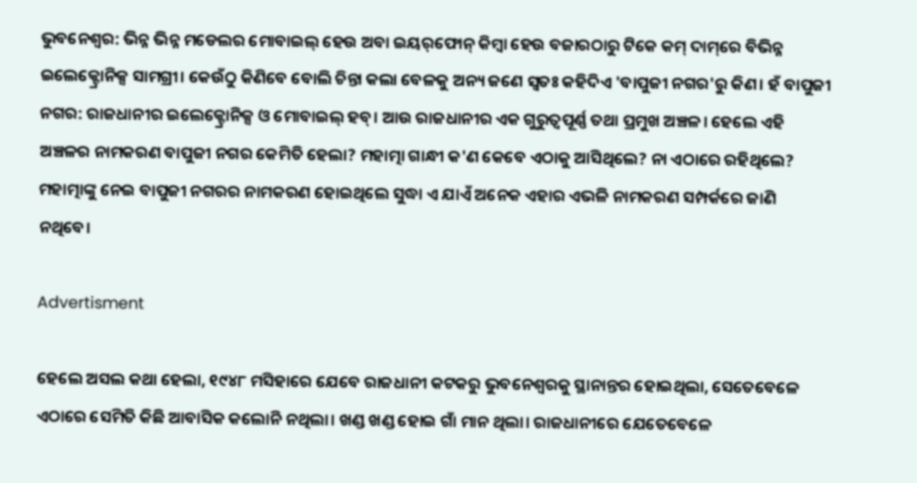ଭୁବନେଶ୍ବର: ଭିନ୍ନ ଭିନ୍ନ ମଡେଲର ମୋବାଇଲ୍ ହେଉ ଅବା ଇୟର୍‌ଫୋନ୍ କିମ୍ବା ହେଉ ବଜାରଠାରୁ ଟିକେ କମ୍ ଦାମ୍‌ରେ ବିଭିନ୍ନ ଇଲେକ୍ଟ୍ରୋନିକ୍ସ ସାମଗ୍ରୀ। କେଉଁଠୁ କିଣିବେ ବୋଲି ଚିନ୍ତା କଲା ବେଳକୁ ଅନ୍ୟ ଜଣେ ସ୍ବତଃ କହିଦିଏ 'ବାପୁଜୀ ନଗର'ରୁ କିଣ। ହଁ ବାପୁଜୀ ନଗର: ରାଜଧାନୀର ଇଲେକ୍ଟ୍ରୋନିକ୍ସ ଓ ମୋବାଇଲ୍ ହବ୍। ଆଉ ରାଜଧାନୀର ଏକ ଗୁରୁତ୍ବପୂର୍ଣ୍ଣ ତଥା ପ୍ରମୁଖ ଅଞ୍ଚଳ। ହେଲେ ଏହି ଅଞ୍ଚଳର ନାମକରଣ ବାପୁଜୀ ନଗର କେମିତି ହେଲା? ମହାତ୍ମା ଗାନ୍ଧୀ କ'ଣ କେବେ ଏଠାକୁ ଆସିଥିଲେ? ନା ଏଠାରେ ରହିଥିଲେ? ମହାତ୍ମାଙ୍କୁ ନେଇ ବାପୁଜୀ ନଗରର ନାମକରଣ ହୋଇଥିଲେ ସୁଦ୍ଧା ଏ ଯାଏଁ ଅନେକ ଏହାର ଏଭଳି ନାମକରଣ ସମ୍ପର୍କରେ ଜାଣି ନଥିବେ।

Advertisment

ହେଲେ ଅସଲ କଥା ହେଲା, ୧୯୪୮ ମସିହାରେ ଯେବେ ରାଜଧାନୀ କଟକରୁ ଭୁବନେଶ୍ୱରକୁ ସ୍ଥାନାନ୍ତର ହୋଇଥିଲା, ସେତେବେଳେ ଏଠାରେ ସେମିତି କିଛି ଆବାସିକ କଲୋନି ନଥିଲା। ଖଣ୍ଡ ଖଣ୍ଡ ହୋଇ ଗାଁ ମାନ ଥିଲା। ରାଜଧାନୀରେ ଯେତେବେଳେ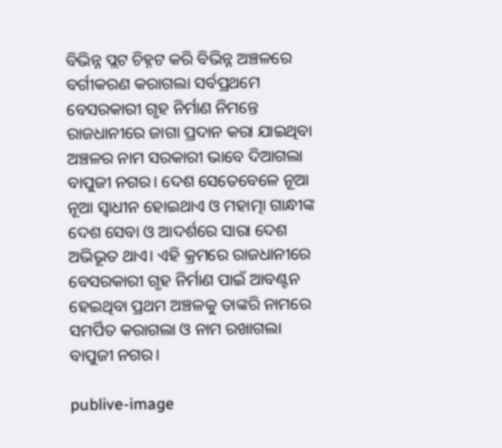ବିଭିନ୍ନ ପ୍ଲଟ ଚିହ୍ନଟ କରି ବିଭିନ୍ନ ଅଞ୍ଚଳରେ ବର୍ଗୀକରଣ କରାଗଲା ସର୍ବପ୍ରଥମେ ବେସରକାରୀ ଗୃହ ନିର୍ମାଣ ନିମନ୍ତେ ରାଜଧାନୀରେ ଜାଗା ପ୍ରଦାନ କରା ଯାଇଥିବା ଅଞ୍ଚଳର ନାମ ସରକାରୀ ଭାବେ ଦିଆଗଲା ବାପୁଜୀ ନଗର। ଦେଶ ସେତେବେଳେ ନୂଆ ନୂଆ ସ୍ବାଧୀନ ହୋଇଥାଏ ଓ ମହାତ୍ମା ଗାନ୍ଧୀଙ୍କ ଦେଶ ସେବା ଓ ଆଦର୍ଶରେ ସାରା ଦେଶ ଅଭିଭୂତ ଥାଏ। ଏହି କ୍ରମରେ ରାଜଧାନୀରେ ବେସରକାରୀ ଗୃହ ନିର୍ମାଣ ପାଇଁ ଆବଣ୍ଟନ ହେଇଥିବା ପ୍ରଥମ ଅଞ୍ଚଳକୁ ତାଙ୍କରି ନାମରେ ସମର୍ପିତ କରାଗଲା ଓ ନାମ ରଖାଗଲା ବାପୁଜୀ ନଗର।

publive-image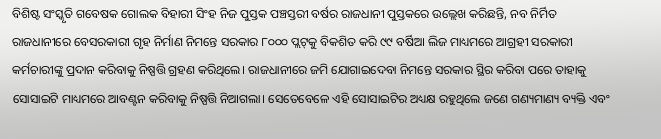ବିଶିଷ୍ଟ ସଂସ୍କୃତି ଗବେଷକ ଗୋଲକ ବିହାରୀ ସିଂହ ନିଜ ପୁସ୍ତକ ପଞ୍ଚସ୍ତରୀ ବର୍ଷର ରାଜଧାନୀ ପୁସ୍ତକରେ ଉଲ୍ଲେଖ କରିଛନ୍ତି, ନବ ନିର୍ମିତ ରାଜଧାନୀରେ ବେସରକାରୀ ଗୃହ ନିର୍ମାଣ ନିମନ୍ତେ ସରକାର ୮୦୦୦ ପ୍ଲଟ୍‌କୁ ବିକଶିତ କରି ୯୯ ବର୍ଷିଆ ଲିଜ ମାଧ୍ୟମରେ ଆଗ୍ରହୀ ସରକାରୀ କର୍ମଚାରୀଙ୍କୁ ପ୍ରଦାନ କରିବାକୁ ନିଷ୍ପତ୍ତି ଗ୍ରହଣ କରିଥିଲେ। ରାଜଧାନୀରେ ଜମି ଯୋଗାଇଦେବା ନିମନ୍ତେ ସରକାର ସ୍ଥିର କରିବା ପରେ ତାହାକୁ ସୋସାଇଟି ମାଧ୍ୟମରେ ଆବଣ୍ଟନ କରିବାକୁ ନିଷ୍ପତ୍ତି ନିଆଗଲା। ସେତେବେଳେ ଏହି ସୋସାଇଟିର ଅଧ୍ୟକ୍ଷ ରହୁଥିଲେ ଜଣେ ଗଣ୍ୟମାଣ୍ୟ ବ୍ୟକ୍ତି ଏବଂ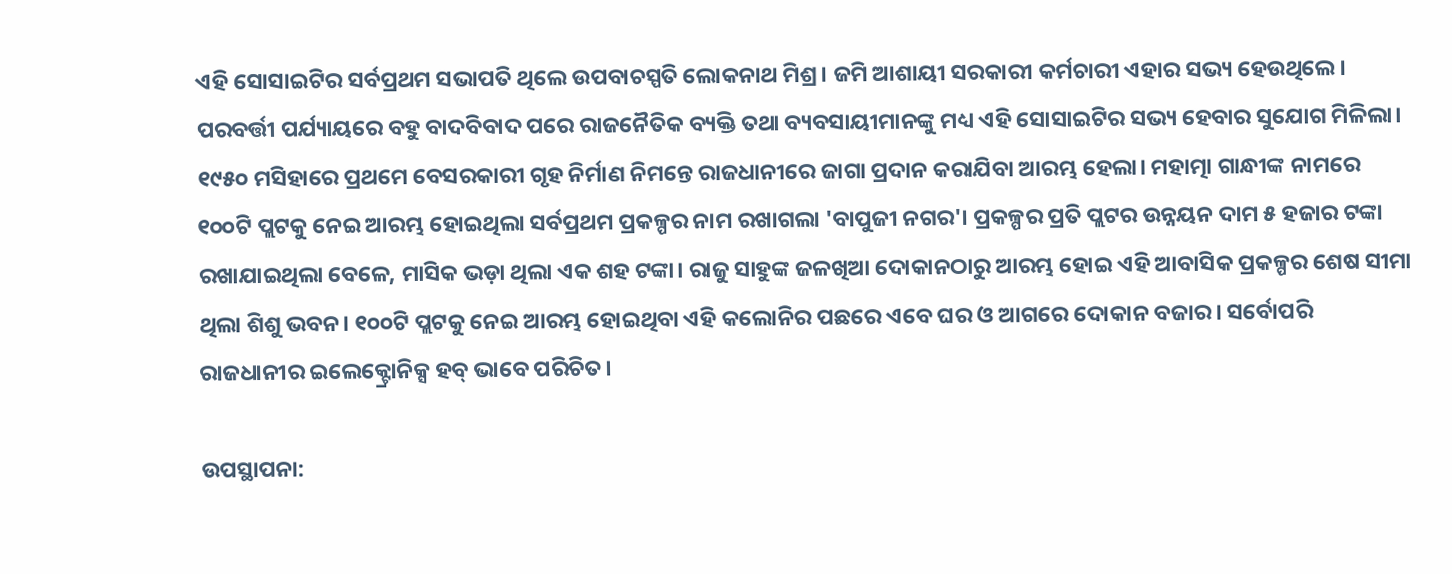ଏହି ସୋସାଇଟିର ସର୍ବପ୍ରଥମ ସଭାପତି ଥିଲେ ଉପବାଚସ୍ପତି ଲୋକନାଥ ମିଶ୍ର। ଜମି ଆଶାୟୀ ସରକାରୀ କର୍ମଚାରୀ ଏହାର ସଭ୍ୟ ହେଉଥିଲେ। ପରବର୍ତ୍ତୀ ପର୍ଯ୍ୟାୟରେ ବହୁ ବାଦବିବାଦ ପରେ ରାଜନୈତିକ ବ୍ୟକ୍ତି ତଥା ବ୍ୟବସାୟୀମାନଙ୍କୁ ମଧ୍ୟ ଏହି ସୋସାଇଟିର ସଭ୍ୟ ହେବାର ସୁଯୋଗ ମିଳିଲା। ୧୯୫୦ ମସିହାରେ ପ୍ରଥମେ ବେସରକାରୀ ଗୃହ ନିର୍ମାଣ ନିମନ୍ତେ ରାଜଧାନୀରେ ଜାଗା ପ୍ରଦାନ କରାଯିବା ଆରମ୍ଭ ହେଲା। ମହାତ୍ମା ଗାନ୍ଧୀଙ୍କ ନାମରେ ୧୦୦ଟି ପ୍ଲଟକୁ ନେଇ ଆରମ୍ଭ ହୋଇଥିଲା ସର୍ବପ୍ରଥମ ପ୍ରକଳ୍ପର ନାମ ରଖାଗଲା 'ବାପୁଜୀ ନଗର'। ପ୍ରକଳ୍ପର ପ୍ରତି ପ୍ଲଟର ଉନ୍ନୟନ ଦାମ ୫ ହଜାର ଟଙ୍କା ରଖାଯାଇଥିଲା ବେଳେ, ମାସିକ ଭଡ଼ା ଥିଲା ଏକ ଶହ ଟଙ୍କା। ରାଜୁ ସାହୁଙ୍କ ଜଳଖିଆ ଦୋକାନଠାରୁ ଆରମ୍ଭ ହୋଇ ଏହି ଆବାସିକ ପ୍ରକଳ୍ପର ଶେଷ ସୀମା ଥିଲା ଶିଶୁ ଭବନ। ୧୦୦ଟି ପ୍ଲଟକୁ ନେଇ ଆରମ୍ଭ ହୋଇଥିବା ଏହି କଲୋନିର ପଛରେ ଏବେ ଘର ଓ ଆଗରେ ଦୋକାନ ବଜାର। ସର୍ବୋପରି ରାଜଧାନୀର ଇଲେକ୍ଟ୍ରୋନିକ୍ସ ହବ୍ ଭାବେ ପରିଚିତ।

ଉପସ୍ଥାପନା: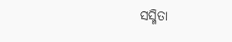ସସ୍ମିତା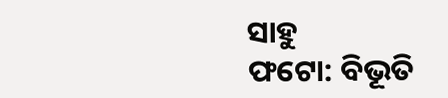ସାହୁ
ଫଟୋ: ବିଭୂତି